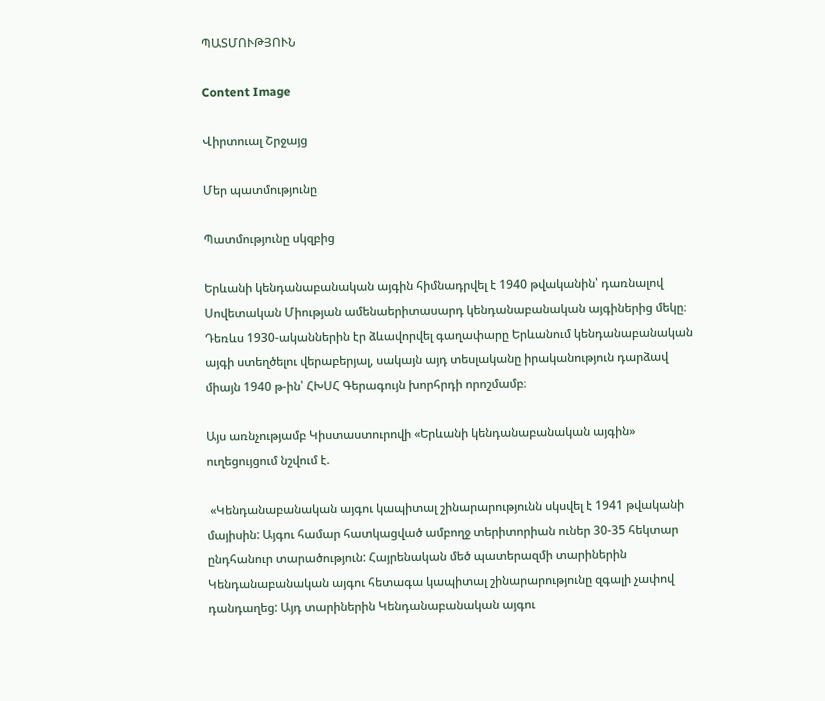ՊԱՏՄՈՒԹՅՈՒՆ

Content Image

Վիրտուալ Շրջայց

Մեր պատմությունը

Պատմությունը սկզբից

Երևանի կենդանաբանական այգին հիմնադրվել է 1940 թվականին՝ դառնալով Սովետական Միության ամենաերիտասարդ կենդանաբանական այգիներից մեկը։ Դեռևս 1930-ականներին էր ձևավորվել գաղափարը Երևանում կենդանաբանական այգի ստեղծելու վերաբերյալ, սակայն այդ տեսլականը իրականություն դարձավ միայն 1940 թ-ին՝ ՀԽՍՀ Գերագույն խորհրդի որոշմամբ։

Այս առնչությամբ Կիստաստուրովի «Երևանի կենդանաբանական այգին» ուղեցույցում նշվում է.

 «Կենդանաբանական այգու կապիտալ շինարարությունն սկսվել է 1941 թվականի մայիսին: Այգու համար հատկացված ամբողջ տերիտորիան ուներ 30-35 հեկտար ընդհանուր տարածություն: Հայրենական մեծ պատերազմի տարիներին Կենդանաբանական այգու հետագա կապիտալ շինարարությունը զգալի չափով դանդաղեց: Այդ տարիներին Կենդանաբանական այգու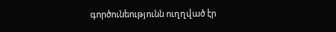գործունեությունն ուղղված էր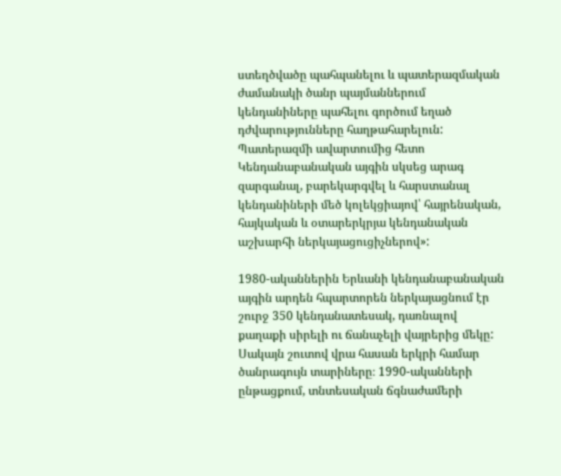ստեղծվածը պահպանելու և պատերազմական ժամանակի ծանր պայմաններում կենդանիները պահելու գործում եղած դժվարությունները հաղթահարելուն: Պատերազմի ավարտումից հետո Կենդանաբանական այգին սկսեց արագ զարգանալ, բարեկարգվել և հարստանալ կենդանիների մեծ կոլեկցիայով՝ հայրենական, հայկական և օտարերկրյա կենդանական աշխարհի ներկայացուցիչներով»:

1980-ականներին Երևանի կենդանաբանական այգին արդեն հպարտորեն ներկայացնում էր շուրջ 350 կենդանատեսակ, դառնալով քաղաքի սիրելի ու ճանաչելի վայրերից մեկը: Սակայն շուտով վրա հասան երկրի համար ծանրագույն տարիները։ 1990-ականների ընթացքում, տնտեսական ճգնաժամերի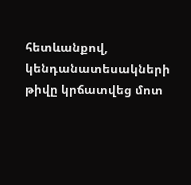հետևանքով, կենդանատեսակների թիվը կրճատվեց մոտ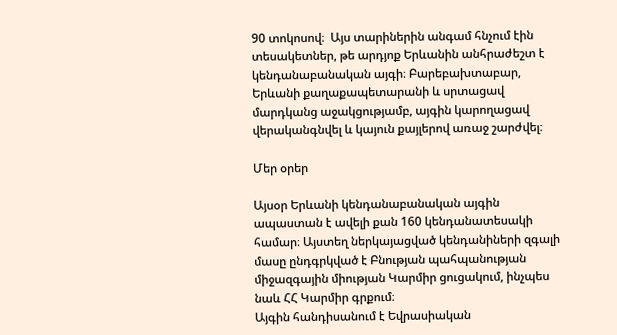90 տոկոսով։  Այս տարիներին անգամ հնչում էին տեսակետներ, թե արդյոք Երևանին անհրաժեշտ է կենդանաբանական այգի։ Բարեբախտաբար, Երևանի քաղաքապետարանի և սրտացավ մարդկանց աջակցությամբ, այգին կարողացավ վերականգնվել և կայուն քայլերով առաջ շարժվել։

Մեր օրեր

Այսօր Երևանի կենդանաբանական այգին ապաստան է ավելի քան 160 կենդանատեսակի համար։ Այստեղ ներկայացված կենդանիների զգալի մասը ընդգրկված է Բնության պահպանության միջազգային միության Կարմիր ցուցակում, ինչպես նաև ՀՀ Կարմիր գրքում։
Այգին հանդիսանում է Եվրասիական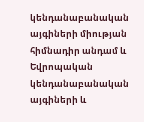կենդանաբանական այգիների միության հիմնադիր անդամ և Եվրոպական կենդանաբանական այգիների և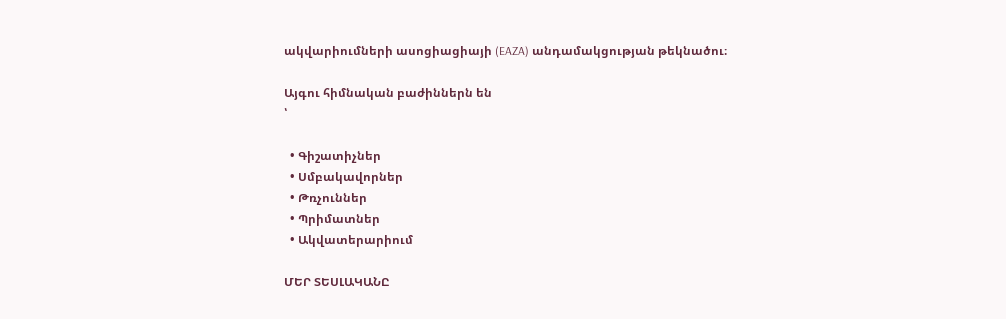ակվարիումների ասոցիացիայի (EAZA) անդամակցության թեկնածու։

Այգու հիմնական բաժիններն են
՝

  • Գիշատիչներ
  • Սմբակավորներ
  • Թռչուններ
  • Պրիմատներ
  • Ակվատերարիում

ՄԵՐ ՏԵՍԼԱԿԱՆԸ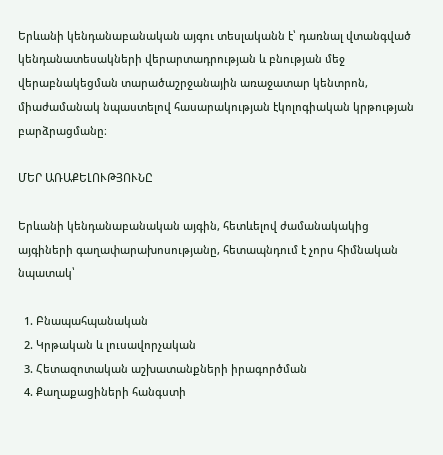Երևանի կենդանաբանական այգու տեսլականն է՝ դառնալ վտանգված կենդանատեսակների վերարտադրության և բնության մեջ վերաբնակեցման տարածաշրջանային առաջատար կենտրոն, միաժամանակ նպաստելով հասարակության էկոլոգիական կրթության բարձրացմանը։

ՄԵՐ ԱՌԱՔԵԼՈՒԹՅՈՒՆԸ

Երևանի կենդանաբանական այգին, հետևելով ժամանակակից այգիների գաղափարախոսությանը, հետապնդում է չորս հիմնական նպատակ՝

  1. Բնապահպանական
  2. Կրթական և լուսավորչական
  3. Հետազոտական աշխատանքների իրագործման
  4. Քաղաքացիների հանգստի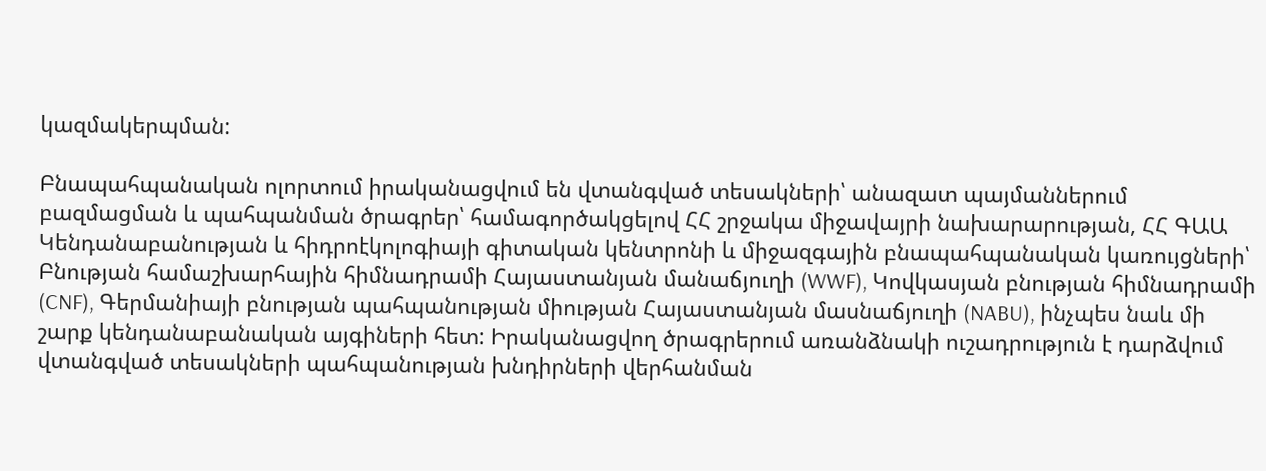կազմակերպման:

Բնապահպանական ոլորտում իրականացվում են վտանգված տեսակների՝ անազատ պայմաններում բազմացման և պահպանման ծրագրեր՝ համագործակցելով ՀՀ շրջակա միջավայրի նախարարության, ՀՀ ԳԱԱ Կենդանաբանության և հիդրոէկոլոգիայի գիտական կենտրոնի և միջազգային բնապահպանական կառույցների՝ Բնության համաշխարհային հիմնադրամի Հայաստանյան մանաճյուղի (WWF), Կովկասյան բնության հիմնադրամի (CNF), Գերմանիայի բնության պահպանության միության Հայաստանյան մասնաճյուղի (NABU), ինչպես նաև մի շարք կենդանաբանական այգիների հետ: Իրականացվող ծրագրերում առանձնակի ուշադրություն է դարձվում վտանգված տեսակների պահպանության խնդիրների վերհանման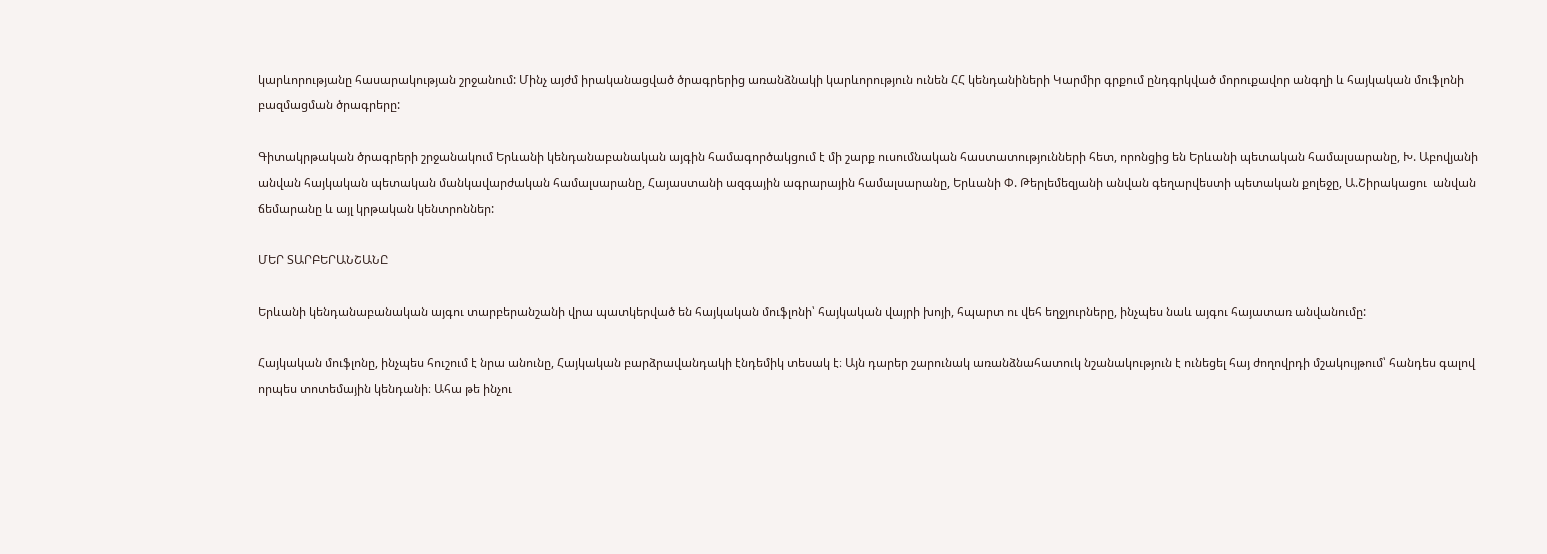կարևորությանը հասարակության շրջանում: Մինչ այժմ իրականացված ծրագրերից առանձնակի կարևորություն ունեն ՀՀ կենդանիների Կարմիր գրքում ընդգրկված մորուքավոր անգղի և հայկական մուֆլոնի բազմացման ծրագրերը:

Գիտակրթական ծրագրերի շրջանակում Երևանի կենդանաբանական այգին համագործակցում է մի շարք ուսումնական հաստատությունների հետ, որոնցից են Երևանի պետական համալսարանը, Խ. Աբովյանի անվան հայկական պետական մանկավարժական համալսարանը, Հայաստանի ազգային ագրարային համալսարանը, Երևանի Փ. Թերլեմեզյանի անվան գեղարվեստի պետական քոլեջը, Ա.Շիրակացու  անվան ճեմարանը և այլ կրթական կենտրոններ:

ՄԵՐ ՏԱՐԲԵՐԱՆՇԱՆԸ

Երևանի կենդանաբանական այգու տարբերանշանի վրա պատկերված են հայկական մուֆլոնի՝ հայկական վայրի խոյի, հպարտ ու վեհ եղջյուրները, ինչպես նաև այգու հայատառ անվանումը:

Հայկական մուֆլոնը, ինչպես հուշում է նրա անունը, Հայկական բարձրավանդակի էնդեմիկ տեսակ է։ Այն դարեր շարունակ առանձնահատուկ նշանակություն է ունեցել հայ ժողովրդի մշակույթում՝ հանդես գալով որպես տոտեմային կենդանի։ Ահա թե ինչու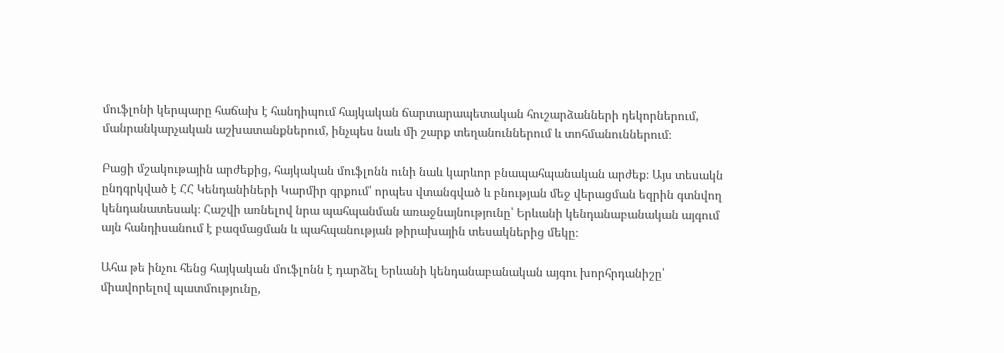մուֆլոնի կերպարը հաճախ է հանդիպում հայկական ճարտարապետական հուշարձանների դեկորներում, մանրանկարչական աշխատանքներում, ինչպես նաև մի շարք տեղանուններում և տոհմանուններում։

Բացի մշակութային արժեքից, հայկական մուֆլոնն ունի նաև կարևոր բնապահպանական արժեք։ Այս տեսակն ընդգրկված է ՀՀ Կենդանիների Կարմիր գրքում՝ որպես վտանգված և բնության մեջ վերացման եզրին գտնվող կենդանատեսակ։ Հաշվի առնելով նրա պահպանման առաջնայնությունը՝ Երևանի կենդանաբանական այգում այն հանդիսանում է բազմացման և պահպանության թիրախային տեսակներից մեկը։

Ահա թե ինչու հենց հայկական մուֆլոնն է դարձել Երևանի կենդանաբանական այգու խորհրդանիշը՝ միավորելով պատմությունը,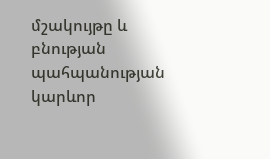մշակույթը և բնության պահպանության կարևոր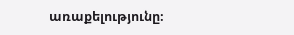առաքելությունը։